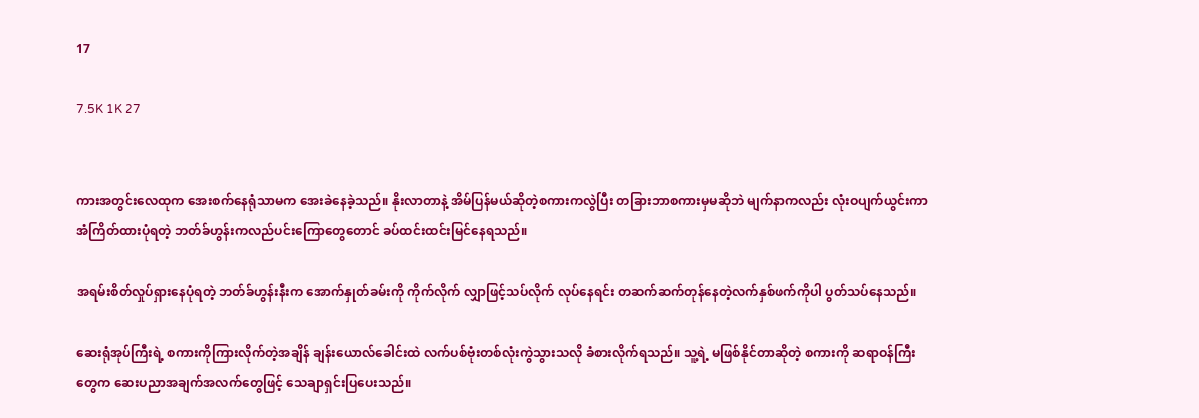17

7.5K 1K 27


ကားအတွင်းလေထုက အေးစက်နေရုံသာမက အေးခဲနေခဲ့သည်။ နိုးလာတာနဲ့ အိမ်ပြန်မယ်ဆိုတဲ့စကားကလွဲပြီး တခြားဘာစကားမှမဆိုဘဲ မျက်နာကလည်း လုံးဝပျက်ယွင်းကာ အံကြိတ်ထားပုံရတဲ့ ဘတ်ခ်ဟွန်းကလည်ပင်းကြောတွေတောင် ခပ်ထင်းထင်းမြင်နေရသည်။

အရမ်းစိတ်လှုပ်ရှားနေပုံရတဲ့ ဘတ်ခ်ဟွန်းနီးက အောက်နှုတ်ခမ်းကို ကိုက်လိုက် လျှာဖြင့်သပ်လိုက် လုပ်နေရင်း တဆက်ဆက်တုန်နေတဲ့လက်နှစ်ဖက်ကိုပါ ပွတ်သပ်နေသည်။

ဆေးရုံအုပ်ကြီးရဲ့ စကားကိုကြားလိုက်တဲ့အချိန် ချန်းယောလ်ခေါင်းထဲ လက်ပစ်ဗုံးတစ်လုံးကွဲသွားသလို ခံစားလိုက်ရသည်။ သူ့ရဲ့ မဖြစ်နိုင်တာဆိုတဲ့ စကားကို ဆရာဝန်ကြီးတွေက ဆေးပညာအချက်အလက်တွေဖြင့် သေချာရှင်းပြပေးသည်။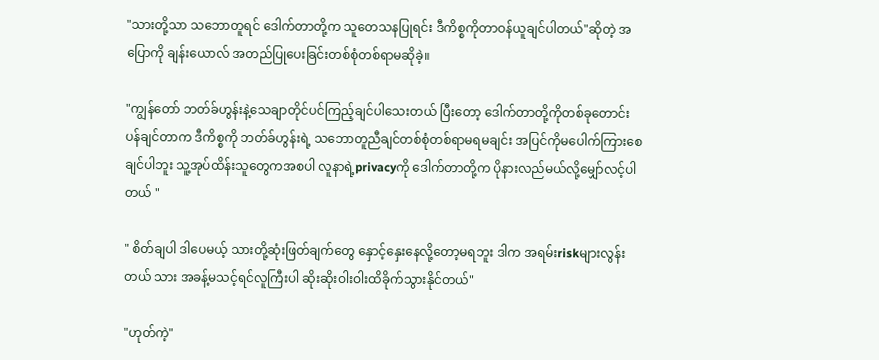"သားတို့သာ သဘောတူရင် ဒေါက်တာတို့က သူတေသနပြုရင်း ဒီကိစ္စကိုတာဝန်ယူချင်ပါတယ်"ဆိုတဲ့ အပြောကို ချန်းယောလ် အတည်ပြုပေးခြင်းတစ်စုံတစ်ရာမဆိုခဲ့။

"ကျွန်တော် ဘတ်ခ်ဟွန်းနဲ့သေချာတိုင်ပင်ကြည့်ချင်ပါသေးတယ် ပြီးတော့ ဒေါက်တာတို့ကိုတစ်ခုတောင်းပန်ချင်တာက ဒီကိစ္စကို ဘတ်ခ်ဟွန်းရဲ့ သဘောတူညီချင်တစ်စုံတစ်ရာမရမချင်း အပြင်ကိုမပေါက်ကြားစေချင်ပါဘူး သူ့အုပ်ထိန်းသူတွေကအစပါ လူနာရဲ့privacyကို ဒေါက်တာတို့က ပိုနားလည်မယ်လို့မျှော်လင့်ပါတယ် "

" စိတ်ချပါ ဒါပေမယ့် သားတို့ဆုံးဖြတ်ချက်တွေ နှောင့်နှေးနေလို့တော့မရဘူး ဒါက အရမ်းriskများလွန်းတယ် သား အခန့်မသင့်ရင်လူကြီးပါ ဆိုးဆိုးဝါးဝါးထိခိုက်သွားနိုင်တယ်"

"ဟုတ်ကဲ့"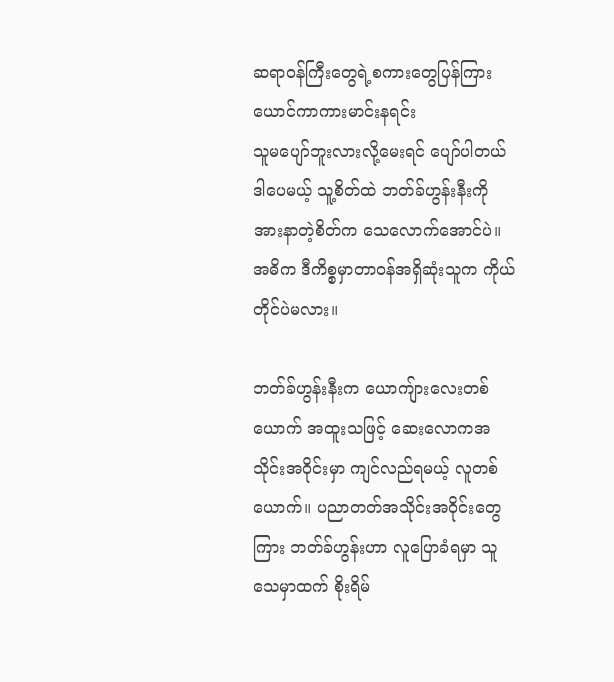ဆရာဝန်ကြီးတွေရဲ့စကားတွေပြန်ကြားယောင်ကာကားမာင်းနရင်း
သူမပျော်ဘူးလားလို့မေးရင် ပျော်ပါတယ် ဒါပေမယ့် သူ့စိတ်ထဲ ဘတ်ခ်ဟွန်းနီးကို အားနာတဲ့စိတ်က သေလောက်အောင်ပဲ။ အဓိက ဒီကိစ္စမှာတာဝန်အရှိဆုံးသူက ကိုယ်တိုင်ပဲမလား။

ဘတ်ခ်ဟွန်းနီးက ယောကျ်ားလေးတစ်ယောက် အထူးသဖြင့် ဆေးလောကအသိုင်းအဝိုင်းမှာ ကျင်လည်ရမယ့် လူတစ်ယောက်။ ပညာတတ်အသိုင်းအဝိုင်းတွေကြား ဘတ်ခ်ဟွန်းဟာ လူပြောခံရမှာ သူသေမှာထက် စိုးရိမ်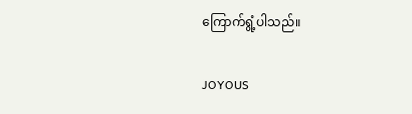ကြောက်ရွံ့ပါသည်။

JOYOUS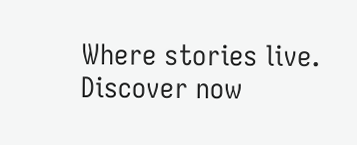Where stories live. Discover now